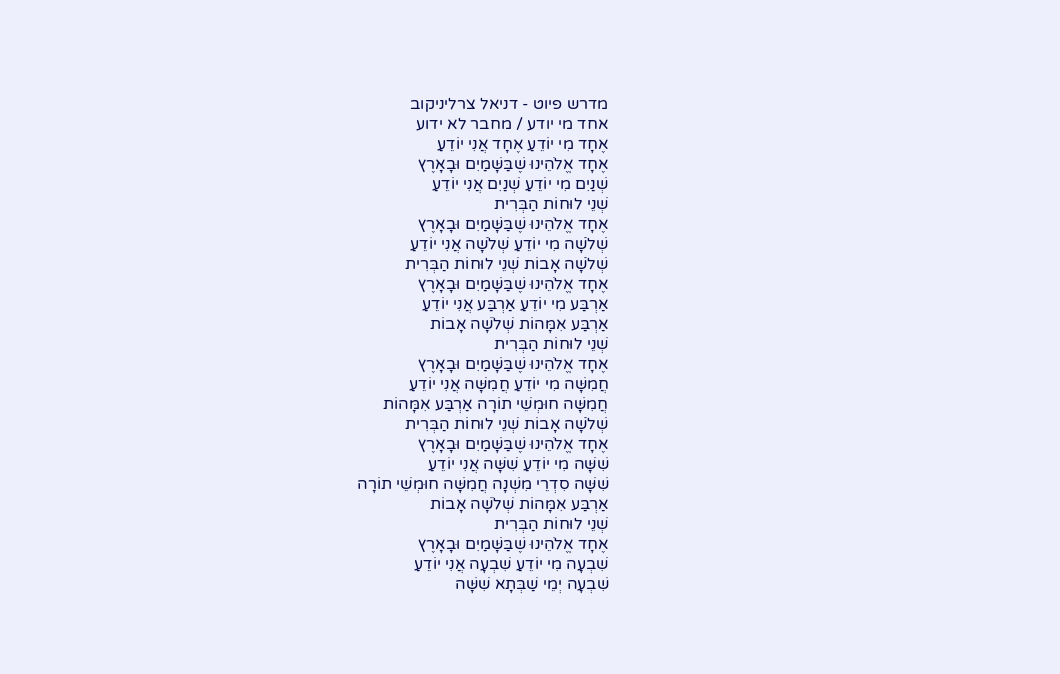מדרש פיוט - דניאל צרליניקוב
אחד מי יודע / מחבר לא ידוע
אֶחָד מִי יוֹדֵעַ אֶחָד אֲנִי יוֹדֵעַ
אֶחָד אֱלֹהֵינוּ שֶׁבַּשָּׁמַיִם וּבָאָרֶץ
שְׁנַיִם מִי יוֹדֵעַ שְׁנַיִם אֲנִי יוֹדֵעַ
שְׁנֵי לוּחוֹת הַבְּרִית
אֶחָד אֱלֹהֵינוּ שֶׁבַּשָּׁמַיִם וּבָאָרֶץ
שְׁלֹשָׁה מִי יוֹדֵעַ שְׁלֹשָׁה אֲנִי יוֹדֵעַ
שְׁלֹשָׁה אָבוֹת שְׁנֵי לוּחוֹת הַבְּרִית
אֶחָד אֱלֹהֵינוּ שֶׁבַּשָּׁמַיִם וּבָאָרֶץ
אַרְבַּע מִי יוֹדֵעַ אַרְבַּע אֲנִי יוֹדֵעַ
אַרְבַּע אִמָּהוֹת שְׁלֹשָׁה אָבוֹת
שְׁנֵי לוּחוֹת הַבְּרִית
אֶחָד אֱלֹהֵינוּ שֶׁבַּשָּׁמַיִם וּבָאָרֶץ
חֲמִשָּׁה מִי יוֹדֵעַ חֲמִשָּׁה אֲנִי יוֹדֵעַ
חֲמִשָּׁה חוּמְשֵׁי תוֹרָה אַרְבַּע אִמָּהוֹת
שְׁלֹשָׁה אָבוֹת שְׁנֵי לוּחוֹת הַבְּרִית
אֶחָד אֱלֹהֵינוּ שֶׁבַּשָּׁמַיִם וּבָאָרֶץ
שִׁשָּׁה מִי יוֹדֵעַ שִׁשָּׁה אֲנִי יוֹדֵעַ
שִׁשָּׁה סִדְרֵי מִשְׁנָה חֲמִשָּׁה חוּמְשֵׁי תוֹרָה
אַרְבַּע אִמָּהוֹת שְׁלֹשָׁה אָבוֹת
שְׁנֵי לוּחוֹת הַבְּרִית
אֶחָד אֱלֹהֵינוּ שֶׁבַּשָּׁמַיִם וּבָאָרֶץ
שִׁבְעָה מִי יוֹדֵעַ שִׁבְעָה אֲנִי יוֹדֵעַ
שִׁבְעָה יְמֵי שַׁבְּתָא שִׁשָּׁה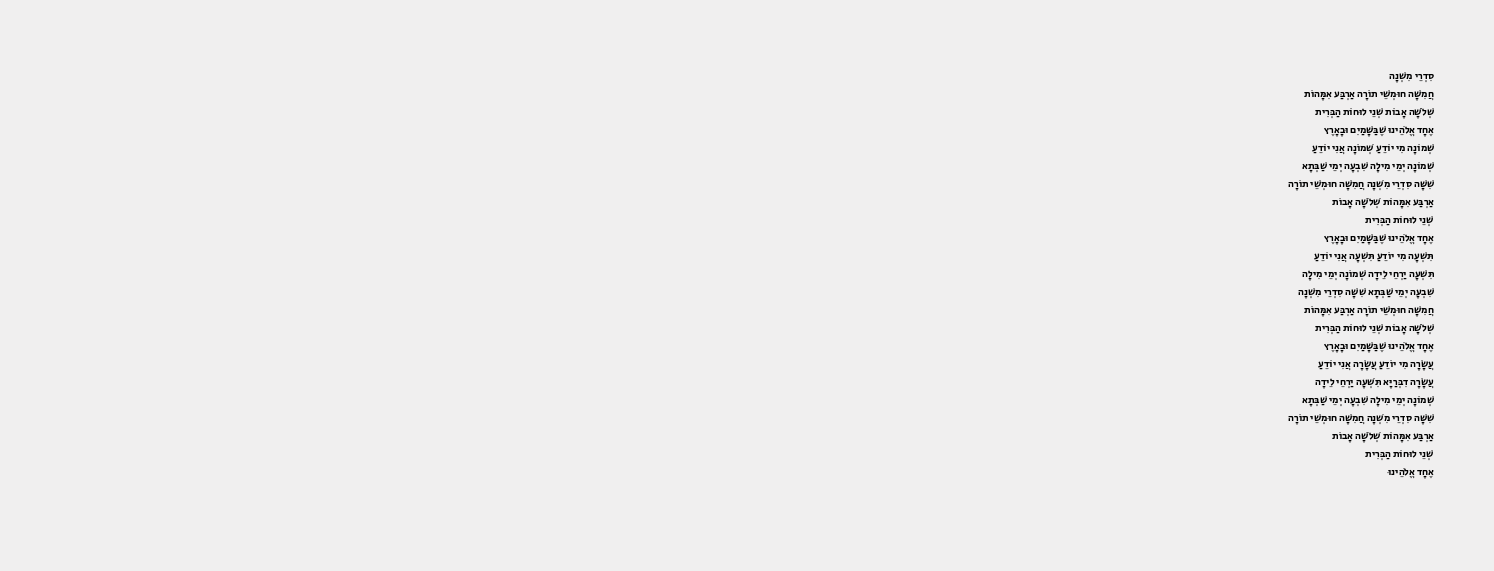סִדְרֵי מִשְׁנָה
חֲמִשָּׁה חוּמְשֵׁי תוֹרָה אַרְבַּע אִמָּהוֹת
שְׁלֹשָׁה אָבוֹת שְׁנֵי לוּחוֹת הַבְּרִית
אֶחָד אֱלֹהֵינוּ שֶׁבַּשָּׁמַיִם וּבָאָרֶץ
שְׁמוֹנָה מִי יוֹדֵעַ שְׁמוֹנָה אֲנִי יוֹדֵעַ
שְׁמוֹנָה יְמֵי מִילָה שִׁבְעָה יְמֵי שַׁבְּתָא
שִׁשָּׁה סִדְרֵי מִשְׁנָה חֲמִשָּׁה חוּמְשֵׁי תוֹרָה
אַרְבַּע אִמָּהוֹת שְׁלֹשָׁה אָבוֹת
שְׁנֵי לוּחוֹת הַבְּרִית
אֶחָד אֱלֹהֵינוּ שֶׁבַּשָּׁמַיִם וּבָאָרֶץ
תִּשְׁעָה מִי יוֹדֵעַ תִּשְׁעָה אֲנִי יוֹדֵעַ
תִּשְׁעָה יַרְחֵי לֵידָה שְׁמוֹנָה יְמֵי מִילָה
שִׁבְעָה יְמֵי שַׁבְּתָא שִׁשָּׁה סִדְרֵי מִשְׁנָה
חֲמִשָּׁה חוּמְשֵׁי תוֹרָה אַרְבַּע אִמָּהוֹת
שְׁלֹשָׁה אָבוֹת שְׁנֵי לוּחוֹת הַבְּרִית
אֶחָד אֱלֹהֵינוּ שֶׁבַּשָּׁמַיִם וּבָאָרֶץ
עֲשָׂרָה מִי יוֹדֵעַ עֲשָׂרָה אֲנִי יוֹדֵעַ
עֲשָׂרָה דִבְּרַיָּא תִּשְׁעָה יַרְחֵי לֵידָה
שְׁמוֹנָה יְמֵי מִילָה שִׁבְעָה יְמֵי שַׁבְּתָא
שִׁשָּׁה סִדְרֵי מִשְׁנָה חֲמִשָּׁה חוּמְשֵׁי תוֹרָה
אַרְבַּע אִמָּהוֹת שְׁלֹשָׁה אָבוֹת
שְׁנֵי לוּחוֹת הַבְּרִית
אֶחָד אֱלֹהֵינוּ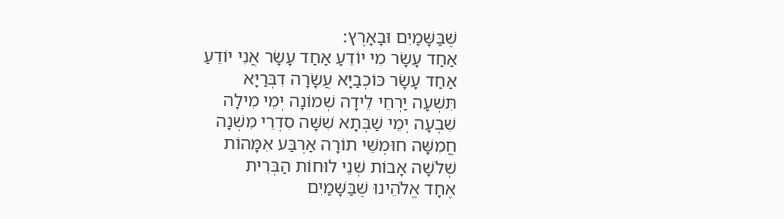שֶׁבַּשָּׁמַיִם וּבָאָרֶץ:
אַחַד עָשָׂר מִי יוֹדֵעַ אַחַד עָשָׂר אֲנִי יוֹדֵעַ
אַחַד עָשָׂר כּוֹכְבַיָּא עֲשָׂרָה דִבְּרַיָּא
תִּשְׁעָה יַרְחֵי לֵידָה שְׁמוֹנָה יְמֵי מִילָה
שִׁבְעָה יְמֵי שַׁבְּתָא שִׁשָּׁה סִדְרֵי מִשְׁנָה
חֲמִשָּׁה חוּמְשֵׁי תוֹרָה אַרְבַּע אִמָּהוֹת
שְׁלֹשָׁה אָבוֹת שְׁנֵי לוּחוֹת הַבְּרִית
אֶחָד אֱלֹהֵינוּ שֶׁבַּשָּׁמַיִם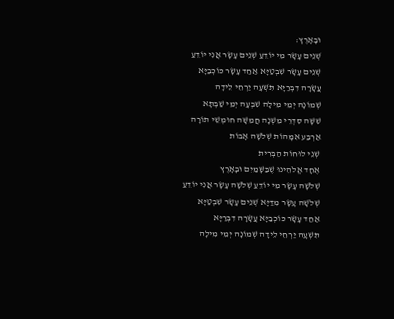וּבָאָרֶץ:
שְׁנֵים עָשָׂר מִי יוֹדֵעַ שְׁנֵים עָשָׂר אֲנִי יוֹדֵעַ
שְׁנֵים עָשָׂר שִׁבְטַיָּא אַחַד עָשָׂר כּוֹכְבַיָּא
עֲשָׂרָה דִבְּרַיָּא תִּשְׁעָה יַרְחֵי לֵידָה
שְׁמוֹנָה יְמֵי מִילָה שִׁבְעָה יְמֵי שַׁבְּתָא
שִׁשָּׁה סִדְרֵי מִשְׁנָה חֲמִשָּׁה חוּמְשֵׁי תוֹרָה
אַרְבַּע אִמָּהוֹת שְׁלֹשָׁה אָבוֹת
שְׁנֵי לוּחוֹת הַבְּרִית
אֶחָד אֱלֹהֵינוּ שֶׁבַּשָּׁמַיִם וּבָאָרֶץ
שְׁלֹשָׁה עָשָׂר מִי יוֹדֵעַ שְׁלֹשָׁה עָשָׂר אֲנִי יוֹדֵעַ
שְׁלֹשָׁה עָשָׂר מִדַּיָּא שְׁנֵים עָשָׂר שִׁבְטַיָּא
אַחַד עָשָׂר כּוֹכְבַיָּא עֲשָׂרָה דִבְּרַיָּא
תִּשְׁעָה יַרְחֵי לֵידָה שְׁמוֹנָה יְמֵי מִילָה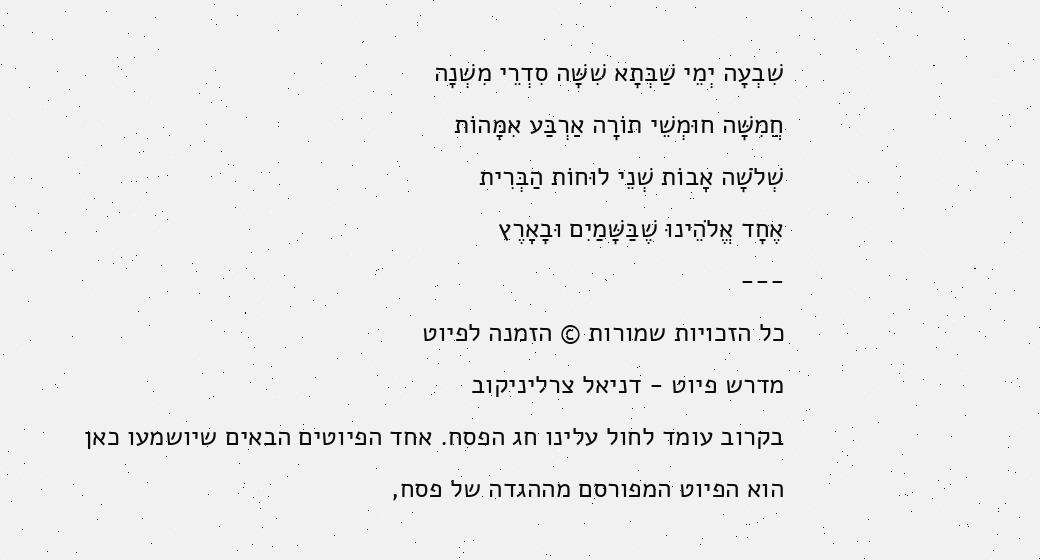שִׁבְעָה יְמֵי שַׁבְּתָא שִׁשָּׁה סִדְרֵי מִשְׁנָה
חֲמִשָּׁה חוּמְשֵׁי תוֹרָה אַרְבַּע אִמָּהוֹת
שְׁלֹשָׁה אָבוֹת שְׁנֵי לוּחוֹת הַבְּרִית
אֶחָד אֱלֹהֵינוּ שֶׁבַּשָּׁמַיִם וּבָאָרֶץ
---
כל הזכויות שמורות © הזמנה לפיוט
מדרש פיוט - דניאל צרליניקוב
בקרוב עומד לחול עלינו חג הפסח. אחד הפיוטים הבאים שיושמעו כאן הוא הפיוט המפורסם מההגדה של פסח,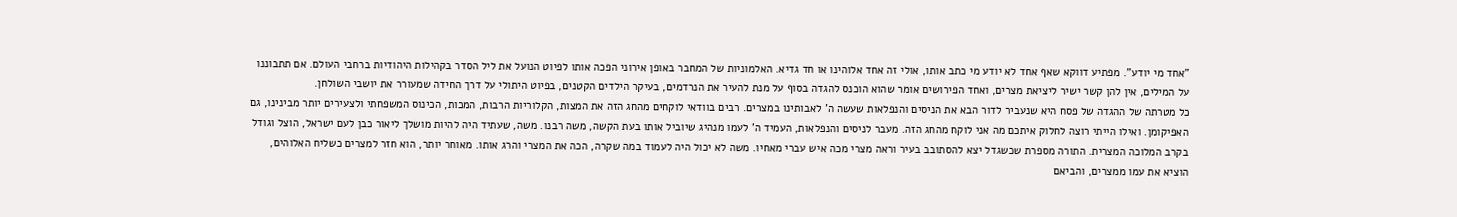"אחד מי יודע". מפתיע דווקא שאף אחד לא יודע מי כתב אותו, אולי זה אחד אלוהינו או חד גדיא. האלמוניות של המחבר באופן אירוני הפכה אותו לפיוט הנועל את ליל הסדר בקהילות היהודיות ברחבי העולם. אם תתבוננו על המילים, אין להן קשר ישיר ליציאת מצרים, ואחד הפירושים אומר שהוא הוכנס להגדה בסוף על מנת להעיר את הנרדמים, בעיקר הילדים הקטנים, בפיוט היתולי על דרך החידה שמעורר את יושבי השולחן.
כל מטרתה של ההגדה של פסח היא שנעביר לדור הבא את הניסים והנפלאות שעשה ה' לאבותינו במצרים. רבים בוודאי לוקחים מהחג הזה את המצות, הקלוריות הרבות, המכות, הכינוס המשפחתי ולצעירים יותר מבינינו, גם האפיקומן. ואילו הייתי רוצה לחלוק איתכם מה אני לוקח מהחג הזה. מעבר לניסים והנפלאות, העמיד ה' לעמו מנהיג שיוביל אותו בעת הקשה, משה רבנו. משה, שעתיד היה להיות מושלך ליאור כבן לעם ישראל, הוצל וגודל בקרב המלוכה המצרית. התורה מספרת שכשגדל יצא להסתובב בעיר וראה מצרי מכה איש עברי מאחיו. משה לא יכול היה לעמוד במה שקרה, הכה את המצרי והרג אותו. מאוחר יותר, הוא חזר למצרים כשליח האלוהים, הוציא את עמו ממצרים, והביאם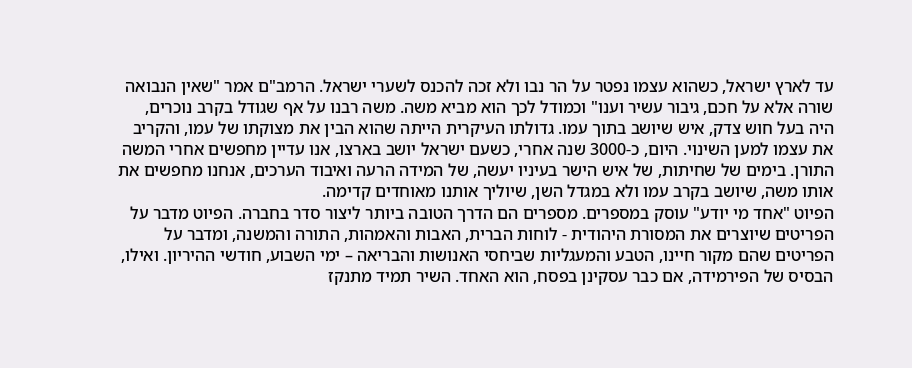עד לארץ ישראל, כשהוא עצמו נפטר על הר נבו ולא זכה להכנס לשערי ישראל. הרמב"ם אמר "שאין הנבואה שורה אלא על חכם, גיבור עשיר וענו" וכמודל לכך הוא מביא משה. משה רבנו על אף שגודל בקרב נוכרים, היה בעל חוש צדק, איש שיושב בתוך עמו. גדולתו העיקרית הייתה שהוא הבין את מצוקתו של עמו, והקריב את עצמו למען השינוי. היום, כ-3000 שנה אחרי, כשעם ישראל יושב בארצו, אנו עדיין מחפשים אחרי המשה התורן. בימים של שחיתות, של איש הישר בעיניו יעשה, של המידה הרעה ואיבוד הערכים, אנחנו מחפשים את אותו משה, שיושב בקרב עמו ולא במגדל השן, שיוליך אותנו מאוחדים קדימה.
הפיוט "אחד מי יודע" עוסק במספרים. מספרים הם הדרך הטובה ביותר ליצור סדר בחברה. הפיוט מדבר על הפריטים שיוצרים את המסורת היהודית - לוחות הברית, האבות והאמהות, התורה והמשנה, ומדבר על הפריטים שהם מקור חיינו, הטבע והמעגליות שביחסי האנושות והבריאה – ימי השבוע, חודשי ההיריון. ואילו, הבסיס של הפירמידה, אם כבר עסקינן בפסח, הוא האחד. השיר תמיד מתנקז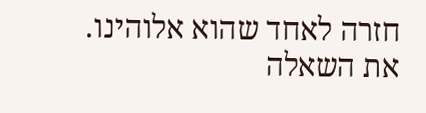חזרה לאחד שהוא אלוהינו. את השאלה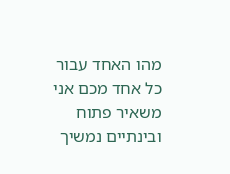מהו האחד עבור כל אחד מכם אני משאיר פתוח ובינתיים נמשיך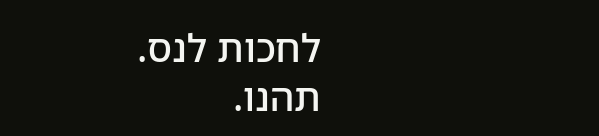לחכות לנס. תהנו.